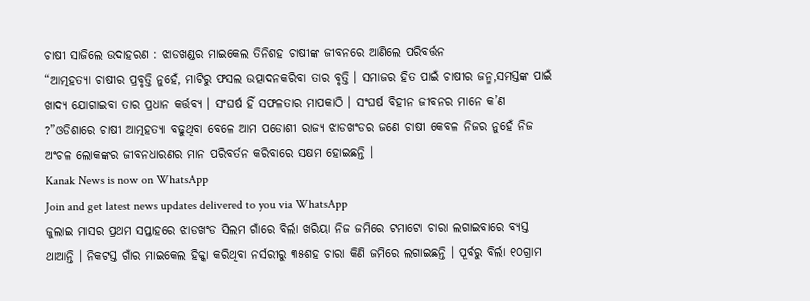ଚାଷୀ ସାଜିଲେ ଉଦାହରଣ : ଝାଡଖଣ୍ଡର ମାଇକେଲ ତିନିଶହ ଚାଷୀଙ୍କ ଜୀବନରେ ଆଣିଲେ ପରିବର୍ତ୍ତନ
“ଆତ୍ମହତ୍ୟା ଚାଷୀର ପ୍ରବୃତ୍ତି ନୁହେଁ, ମାଟିରୁ ଫସଲ ଉତ୍ପାଦନକରିବା ତାର ବୃତ୍ତି । ସମାଜର ହିତ ପାଇଁ ଚାଷୀର ଜନ୍ମ,ସମସ୍ତଙ୍କ ପାଇଁ ଖାଦ୍ୟ ଯୋଗାଇବା ତାର ପ୍ରଧାନ କର୍ତ୍ତବ୍ୟ । ସଂଘର୍ଷ ହିଁ ସଫଳତାର ମାପକାଠି । ସଂଘର୍ଷ ବିହୀନ ଜୀବନର ମାନେ କ’ଣ ?”ଓଡିଶାରେ ଚାଷୀ ଆତ୍ମହତ୍ୟା ବଢୁଥିବା ବେଳେ ଆମ ପଡୋଶୀ ରାଜ୍ୟ ଝାଡଖଂଡର ଜଣେ ଚାଷୀ କେବଳ ନିଜର ନୁହେଁ ନିଜ ଅଂଚଳ ଲୋକଙ୍କର ଜୀବନଧାରଣର ମାନ ପରିବର୍ତନ କରିବାରେ ସକ୍ଷମ ହୋଇଛନ୍ତି ।
Kanak News is now on WhatsApp
Join and get latest news updates delivered to you via WhatsApp
ଜୁଲାଇ ମାସର ପ୍ରଥମ ସପ୍ତାହରେ ଝାଡଖଂଡ ସିଲମ ଗାଁରେ ବିର୍ଲା ଖରିୟା ନିଜ ଜମିରେ ଟମାଟୋ ଚାରା ଲଗାଇବାରେ ବ୍ୟସ୍ତ ଥାଆନ୍ତି । ନିକଟସ୍ତ ଗାଁର ମାଇକେଲ ହିକ୍କା କରିଥିବା ନର୍ସରୀରୁ ୩୫ଶହ ଚାରା କିଣି ଜମିରେ ଲଗାଇଛନ୍ତି । ପୂର୍ବରୁ ବିର୍ଲା ୧୦ଗ୍ରାମ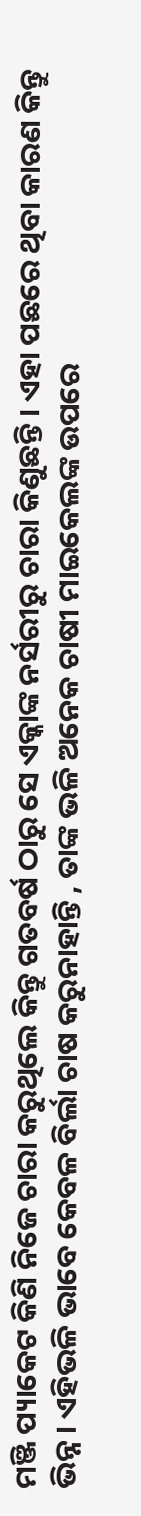ମଞ୍ଜି ପ୍ୟାକେଟ କିଣି ନିଜେ ଚାରା କରୁଥିଲେ କିନ୍ତୁ ଗତବର୍ଷ ଠାରୁ ସେ ଏକ୍କାଙ୍କ ନର୍ସରୀରୁ ଚାରା କିଣୁଛନ୍ତି । ଏହା ପଛରେ ଥିବା କାରଣ କିନ୍ତୁ ଭିନ୍ନ । ଏହିଭଳି ଭାବେ କେବଳ ବିର୍ଲା ଚାଷ କରୁନାହାନ୍ତି , ତାଙ୍କ ଭଳି ଅନେକ ଚାଷୀ ମାଇକେଲଙ୍କ ଉପରେ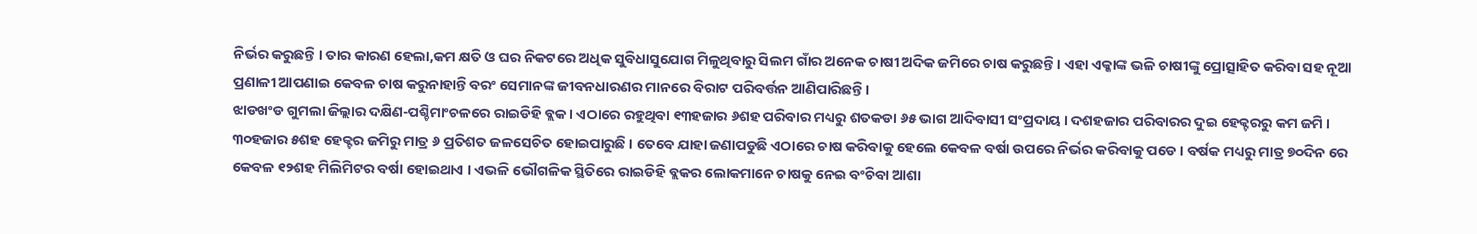ନିର୍ଭର କରୁଛନ୍ତି । ତାର କାରଣ ହେଲା,କମ କ୍ଷତି ଓ ଘର ନିକଟରେ ଅଧିକ ସୁବିଧାସୁଯୋଗ ମିଳୁଥିବାରୁ ସିଲମ ଗାଁର ଅନେକ ଚାଷୀ ଅଦିକ ଜମିରେ ଚାଷ କରୁଛନ୍ତି । ଏହା ଏକ୍କାଙ୍କ ଭଳି ଚାଷୀଙ୍କୁ ପ୍ରୋତ୍ସାହିତ କରିବା ସହ ନୂଆ ପ୍ରଣାଳୀ ଆପଣାଇ କେବଳ ଚାଷ କରୁନାହାନ୍ତି ବରଂ ସେମାନଙ୍କ ଜୀବନଧାରଣର ମାନରେ ବିରାଟ ପରିବର୍ତ୍ତନ ଆଣିପାରିଛନ୍ତି ।
ଝାଡଖଂଡ ଗୁମଲା ଜିଲ୍ଲାର ଦକ୍ଷିଣ-ପଶ୍ଚିମାଂଚଳରେ ରାଇଡିହି ବ୍ଲକ । ଏଠାରେ ରହୁଥିବା ୧୩ହଜାର ୬ଶହ ପରିବାର ମଧ୍ୟରୁ ଶତକଡା ୬୫ ଭାଗ ଆଦିବାସୀ ସଂପ୍ରଦାୟ । ଦଶହଜାର ପରିବାରର ଦୁଇ ହେକ୍ଟରରୁ କମ ଜମି । ୩୦ହଜାର ୫ଶହ ହେକ୍ଟର ଜମିରୁ ମାତ୍ର ୬ ପ୍ରତିଶତ ଜଳସେଚିତ ହୋଇପାରୁଛି । ତେବେ ଯାହା ଜଣାପଡୁଛି ଏଠାରେ ଚାଷ କରିବାକୁ ହେଲେ କେବଳ ବର୍ଷା ଉପରେ ନିର୍ଭର କରିବାକୁ ପଡେ । ବର୍ଷକ ମଧ୍ୟରୁ ମାତ୍ର ୭୦ଦିନ ରେ କେବଳ ୧୨ଶହ ମିଲିମିଟର ବର୍ଷା ହୋଇଥାଏ । ଏଭଳି ଭୌଗଳିକ ସ୍ଥିତିରେ ରାଇଡିହି ବ୍ଲକର ଲୋକମାନେ ଚାଷକୁ ନେଇ ବଂଚିବା ଆଶା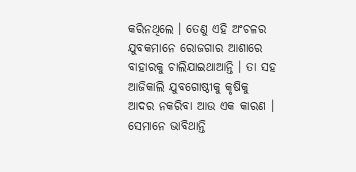କରିନଥିଲେ । ତେଣୁ ଏହି ଅଂଚଳର ଯୁବକମାନେ ରୋଜଗାର ଆଶାରେ ବାହାରକୁ ଚାଲିଯାଇଥାଆନ୍ତି । ତା ସହ ଆଜିକାଲି ଯୁବଗୋଷ୍ଠୀକୁ କୃଷିକୁ ଆଦର ନକରିବା ଆଉ ଏକ କାରଣ । ସେମାନେ ଭାବିଥାନ୍ତି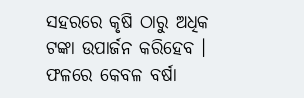ସହରରେ କୃଷି ଠାରୁ ଅଧିକ ଟଙ୍କା ଉପାର୍ଜନ କରିହେବ । ଫଳରେ କେବଳ ବର୍ଷା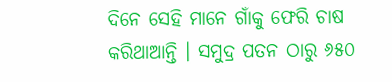ଦିନେ ସେହି ମାନେ ଗାଁକୁ ଫେରି ଚାଷ କରିଥାଆନ୍ତି । ସମୁଦ୍ର ପତନ ଠାରୁ ୬୫୦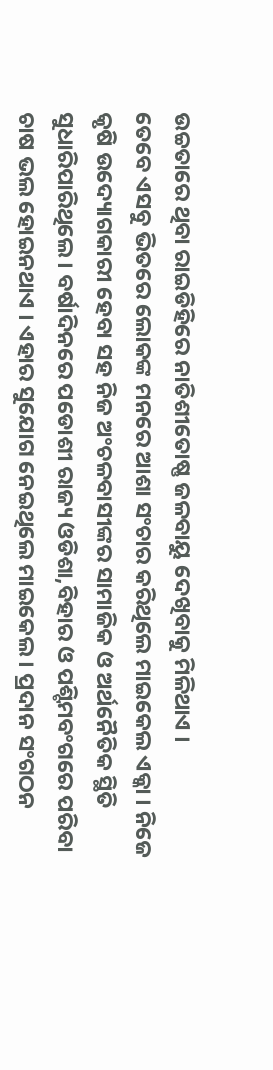ଉଚ୍ଚତାରେ ଥିବା ରାଇଡିହିରେ ନାତିଶୀତୋଷ୍ଣ ଜଳବାୟୁ ଦେଖିବାକୁ ମିଳିଥାଏ ।
ତେବେ ଏସବୁ ଭିତରେ ଲୋକଙ୍କ ମନରେ ଆଶା ସଂଚାର କରିଥିଲେ ମାଇକେଲ ଏକ୍କା । ନିଜେ କୃଷି ଉଦ୍ୟୋଗକାରୀ ହେବା ସହ ନିଜ ଅଂଚଳବାସୀଙ୍କର ସାମାଜିକ ଓ ଅର୍ଥନୈତିକ ସ୍ଥିତି ସୁଧାରିପାରିଥିଲେ । ବର୍ଷାଦିନରେ ପଡୋଶୀ ରାଜ୍ୟ ଓଡିଶା,ବିହାର ଓ ପଶ୍ଟିମବଂଗରେ ପରିବା ଚାଷ ଭଲ ହୋଇନଥାଏ । ଏହାର ସୁଯୋଗ ନେଇଥିଲେ ମାଇକେଲ । ପ୍ରଦାନ ସଂଗଠନ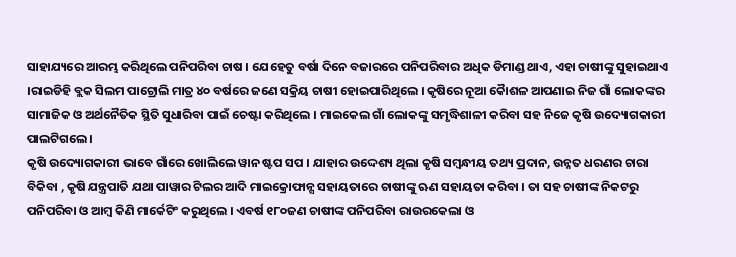ସାହାଯ୍ୟରେ ଆରମ୍ଭ କରିଥିଲେ ପନିପରିବା ଚାଷ । ଯେହେତୁ ବର୍ଷା ଦିନେ ବଜାରରେ ପନିପରିବାର ଅଧିକ ଡିମାଣ୍ଡ ଥାଏ, ଏହା ଚାଷୀଙ୍କୁ ସୁହାଇଥାଏ ।ରାଇଡିହି ବ୍ଲକ ସିଲମ ପାଟ୍ରୋଲି ମାତ୍ର ୪୦ ବର୍ଷରେ ଜଣେ ସକ୍ରିୟ ଚାଷୀ ହୋଇପାରିଥିଲେ । କୃଷିରେ ନୂଆ କୈାଶଳ ଆପଣାଇ ନିଜ ଗାଁ ଲୋକଙ୍କର ସାମାଜିକ ଓ ଅର୍ଥନୈତିକ ସ୍ଥିତି ସୁଧାରିବା ପାଇଁ ଚେଷ୍ଟା କରିଥିଲେ । ମାଇକେଲ ଗାଁ ଲୋକଙ୍କୁ ସମୃଦ୍ଧିଶାଳୀ କରିବା ସହ ନିଜେ କୃଷି ଉଦ୍ୟୋଗକାରୀ ପାଲଟିଗଲେ ।
କୃଷି ଉଦ୍ୟୋଗକାରୀ ଭାବେ ଗାଁରେ ଖୋଲିଲେ ୱାନ ଷ୍ଟପ ସପ । ଯାହାର ଉଦ୍ଦେଶ୍ୟ ଥିଲା କୃଷି ସମ୍ବନ୍ଧୀୟ ତଥ୍ୟ ପ୍ରଦାନ, ଉନ୍ନତ ଧରଣର ଚାରା ବିକିବା , କୃଷି ଯନ୍ତ୍ରପାତି ଯଥା ପାୱାର ଟିଲର ଆଦି ମାଇକ୍ରୋଫାନ୍ସ ସହାୟତାରେ ଚାଷୀଙ୍କୁ ଋଣ ସହାୟତା କରିବା । ତା ସହ ଚାଷୀଙ୍କ ନିକଟରୁ ପନିପରିବା ଓ ଆମ୍ବ କିଣି ମାର୍କେଟିଂ କରୁଥିଲେ । ଏବର୍ଷ ୧୮୦ଜଣ ଚାଷୀଙ୍କ ପନିପରିବା ରାଉରକେଲା ଓ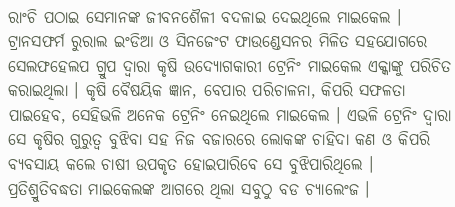ରାଂଚି ପଠାଇ ସେମାନଙ୍କ ଜୀବନଶୈଳୀ ବଦଳାଇ ଦେଇଥିଲେ ମାଇକେଲ । ଟ୍ରାନସଫର୍ମ ରୁରାଲ ଇଂଡିଆ ଓ ସିନଜେଂଟ ଫାଉଣ୍ଡେସନର ମିଳିତ ସହଯୋଗରେ ସେଲଫହେଲପ ଗ୍ରୁପ ଦ୍ୱାରା କୃଷି ଉଦ୍ୟୋଗକାରୀ ଟ୍ରେନିଂ ମାଇକେଲ ଏକ୍କାଙ୍କୁ ପରିଚିତ କରାଇଥିଲା । କୃଷି ବୈଷୟିକ ଜ୍ଞାନ, ବେପାର ପରିଚାଳନା, କିପରି ସଫଳତା ପାଇହେବ, ସେହିଭଳି ଅନେକ ଟ୍ରେନିଂ ନେଇଥିଲେ ମାଇକେଲ । ଏଭଳି ଟ୍ରେନିଂ ଦ୍ୱାରା ସେ କୃଷିର ଗୁରୁତ୍ୱ ବୁଝିବା ସହ ନିଜ ବଜାରରେ ଲୋକଙ୍କ ଚାହିଦା କଣ ଓ କିପରି ବ୍ୟବସାୟ କଲେ ଚାଷୀ ଉପକୃତ ହୋଇପାରିବେ ସେ ବୁଝିପାରିଥିଲେ ।
ପ୍ରତିଶ୍ରୁତିବଦ୍ଧତା ମାଇକେଲଙ୍କ ଆଗରେ ଥିଲା ସବୁଠୁ ବଡ ଚ୍ୟାଲେଂଜ ।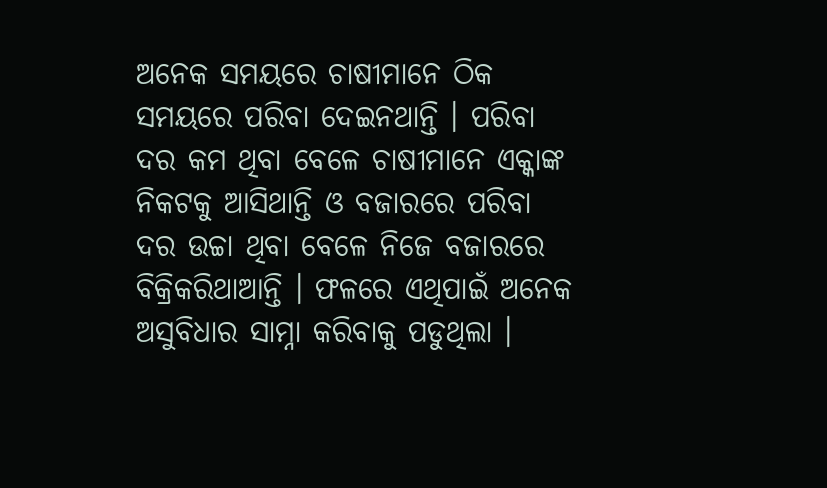ଅନେକ ସମୟରେ ଚାଷୀମାନେ ଠିକ ସମୟରେ ପରିବା ଦେଇନଥାନ୍ତି । ପରିବା ଦର କମ ଥିବା ବେଳେ ଚାଷୀମାନେ ଏକ୍କାଙ୍କ ନିକଟକୁ ଆସିଥାନ୍ତି ଓ ବଜାରରେ ପରିବା ଦର ଉଚ୍ଚା ଥିବା ବେଳେ ନିଜେ ବଜାରରେ ବିକ୍ରିକରିଥାଆନ୍ତି । ଫଳରେ ଏଥିପାଇଁ ଅନେକ ଅସୁବିଧାର ସାମ୍ନା କରିବାକୁ ପଡୁଥିଲା ।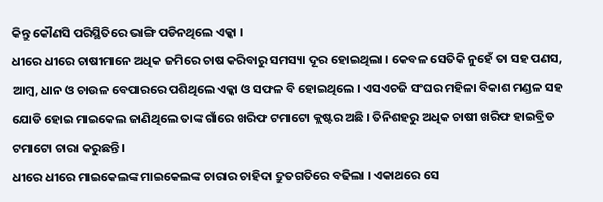କିନ୍ତୁ କୌଣସି ପରିସ୍ଥିତିରେ ଭାଙ୍ଗି ପଡିନଥିଲେ ଏକ୍କା ।
ଧୀରେ ଧୀରେ ଚାଷୀମାନେ ଅଧିକ ଜମିରେ ଚାଷ କରିବାରୁ ସମସ୍ୟା ଦୂର ହୋଇଥିଲା । କେବଳ ସେତିକି ନୁହେଁ ତା ସହ ପଣସ, ଆମ୍ବ, ଧାନ ଓ ଚାଉଳ ବେପାରରେ ପଶିଥିଲେ ଏକ୍କା ଓ ସଫଳ ବି ହୋଇଥିଲେ । ଏସଏଚଜି ସଂଘର ମହିଳା ବିକାଶ ମଣ୍ଡଳ ସହ ଯୋଡି ହୋଇ ମାଇକେଲ ଜାଣିଥିଲେ ତାଙ୍କ ଗାଁରେ ଖରିଫ ଟମାଟୋ କ୍ଲଷ୍ଟର ଅଛି । ତିନିଶହରୁ ଅଧିକ ଚାଷୀ ଖରିଫ ହାଇବ୍ରିଡ ଟମାଟୋ ଚାରା କରୁଛନ୍ତି ।
ଧୀରେ ଧୀରେ ମାଇକେଲଙ୍କ ମାଇକେଲଙ୍କ ଚାରାର ଚାହିଦା ଦ୍ରୁତଗତିରେ ବଢିଲା । ଏକାଥରେ ସେ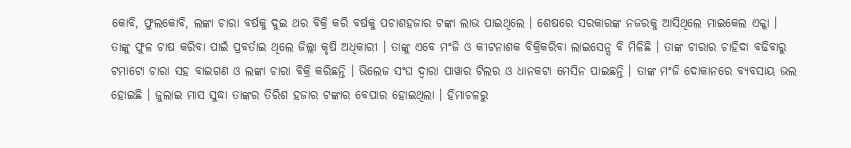କୋବି, ଫୁଲକୋବି, ଲଙ୍କା ଚାରା ବର୍ଷକୁ ଦୁଇ ଥର ବିକ୍ରି କରି ବର୍ଷକୁ ପଚାଶହଜାର ଟଙ୍କା ଲାଭ ପାଇଥିଲେ । ଶେଷରେ ସରକାରଙ୍କ ନଜରକୁ ଆସିଥିଲେ ମାଇକେଲ ଏକ୍କା । ତାଙ୍କୁ ଫୁଳ ଚାଷ କରିବା ପାଇଁ ପ୍ରବର୍ତାଇ ଥିଲେ ଜିଲ୍ଲା କୃଷି ଅଧିକାରୀ । ତାଙ୍କୁ ଏବେ ମଂଜି ଓ କୀଟନାଶକ ବିକ୍ରିକରିବା ଲାଇସେନ୍ସ ବି ମିଳିଛି । ତାଙ୍କ ଚାରାର ଚାହିଦା ବଢିବାରୁ ଟମାଟୋ ଚାରା ସହ ବାଇଗଣ ଓ ଲଙ୍କା ଚାରା ବିକ୍ରି କରିଛନ୍ତି । ଭିଲେଜ ସଂଘ ଦ୍ୱାରା ପାୱାର ଟିଲର ଓ ଧାନକଟା ମେସିନ ପାଇଛନ୍ତି । ତାଙ୍କ ମଂଜି ଦୋକାନରେ ବ୍ୟବସାୟ ଭଲ ହୋଇଛି । ଜୁଲାଇ ମାସ ସୁଦ୍ଧା ତାଙ୍କର ତିରିଶ ହଜାର ଟଙ୍କାର ବେପାର ହୋଇଥିଲା । ହିମାଚଳରୁ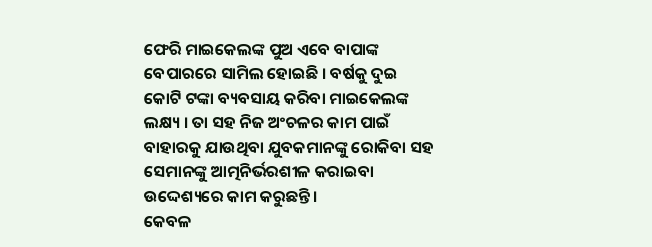ଫେରି ମାଇକେଲଙ୍କ ପୁଅ ଏବେ ବାପାଙ୍କ ବେପାରରେ ସାମିଲ ହୋଇଛି । ବର୍ଷକୁ ଦୁଇ କୋଟି ଟଙ୍କା ବ୍ୟବସାୟ କରିବା ମାଇକେଲଙ୍କ ଲକ୍ଷ୍ୟ । ତା ସହ ନିଜ ଅଂଚଳର କାମ ପାଇଁ ବାହାରକୁ ଯାଉଥିବା ଯୁବକମାନଙ୍କୁ ରୋକିବା ସହ ସେମାନଙ୍କୁ ଆତ୍ମନିର୍ଭରଶୀଳ କରାଇବା ଉଦ୍ଦେଶ୍ୟରେ କାମ କରୁଛନ୍ତି ।
କେବଳ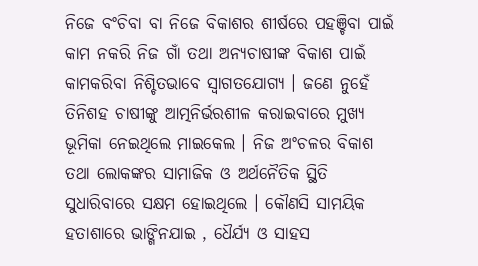ନିଜେ ବଂଚିବା ବା ନିଜେ ବିକାଶର ଶୀର୍ଷରେ ପହଞ୍ଚିବା ପାଇଁ କାମ ନକରି ନିଜ ଗାଁ ତଥା ଅନ୍ୟଚାଷୀଙ୍କ ବିକାଶ ପାଇଁ କାମକରିବା ନିଶ୍ଚିତଭାବେ ସ୍ୱାଗତଯୋଗ୍ୟ । ଜଣେ ନୁହେଁ ତିନିଶହ ଚାଷୀଙ୍କୁ ଆତ୍ମନିର୍ଭରଶୀଳ କରାଇବାରେ ମୁଖ୍ୟ ଭୂମିକା ନେଇଥିଲେ ମାଇକେଲ । ନିଜ ଅଂଚଳର ବିକାଶ ତଥା ଲୋକଙ୍କର ସାମାଜିକ ଓ ଅର୍ଥନୈତିକ ସ୍ଥିତି ସୁଧାରିବାରେ ସକ୍ଷମ ହୋଇଥିଲେ । କୌଣସି ସାମୟିକ ହତାଶାରେ ଭାଙ୍ଗିନଯାଇ , ଧୈର୍ଯ୍ୟ ଓ ସାହସ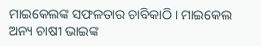ମାଇକେଲଙ୍କ ସଫଳତାର ଚାବିକାଠି । ମାଇକେଲ ଅନ୍ୟ ଚାଷୀ ଭାଇଙ୍କ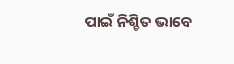ପାଇଁ ନିଶ୍ଚିତ ଭାବେ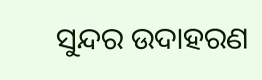ସୁନ୍ଦର ଉଦାହରଣ